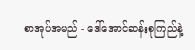စာအုပ်အမည် - ဒေါ်အောင်ဆန်းစုကြည်နဲ့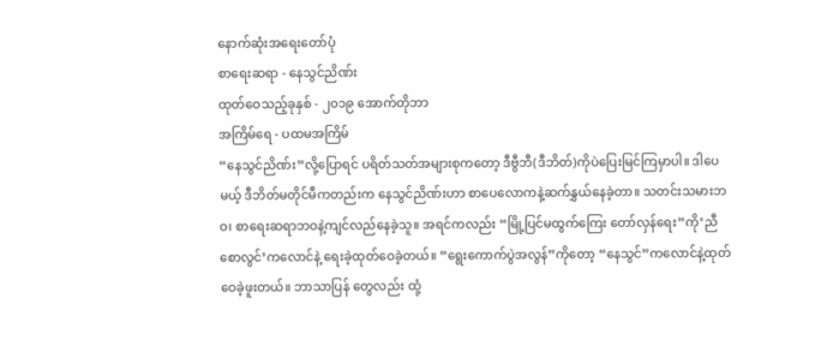နောက်ဆုံးအရေးတော်ပုံ
စာရေးဆရာ - နေသွင်ညိဏ်း
ထုတ်ဝေသည့်ခုနှစ် - ၂၀၁၉ အောက်တိုဘာ
အကြိမ်ရေ - ပထမအကြိမ်
“နေသွင်ညိဏ်း”လို့ပြောရင် ပရိတ်သတ်အများစုကတော့ ဒီဗွီဘီ(ဒီဘိတ်)ကိုပဲပြေးမြင်ကြမှာပါ။ ဒါပေမယ့် ဒီဘိတ်မတိုင်မီကတည်းက နေသွင်ညိဏ်းဟာ စာပေလောကနဲ့ဆက်နွှယ်နေခဲ့တာ။ သတင်းသမားဘဝ၊ စာရေးဆရာဘဝနဲ့ကျင်လည်နေခဲ့သူ။ အရင်ကလည်း “မြို့ပြင်မထွက်ကြေး တော်လှန်ရေး”ကို‘ညီစောလွင်’ကလောင်နဲ့ ရေးခဲ့ထုတ်ဝေခဲ့တယ်။ “ရွေးကောက်ပွဲအလွန်”ကိုတော့ “နေသွင်”ကလောင်နဲ့ထုတ်ဝေခဲ့ဖူးတယ်။ ဘာသာပြန် တွေလည်း ထုံ့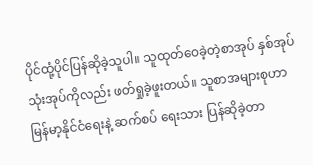ပိုင်ထုံ့ပိုင်ပြန်ဆိုခဲ့သူပါ။ သူထုတ်ဝေခဲ့တဲ့စာအုပ် နှစ်အုပ်သုံးအုပ်ကိုလည်း ဖတ်ရှုခဲ့ဖူးတယ်။ သူစာအများစုဟာ မြန်မာ့နိုင်ငံရေးနဲ့ ဆက်စပ် ရေးသား ပြန်ဆိုခဲ့တာ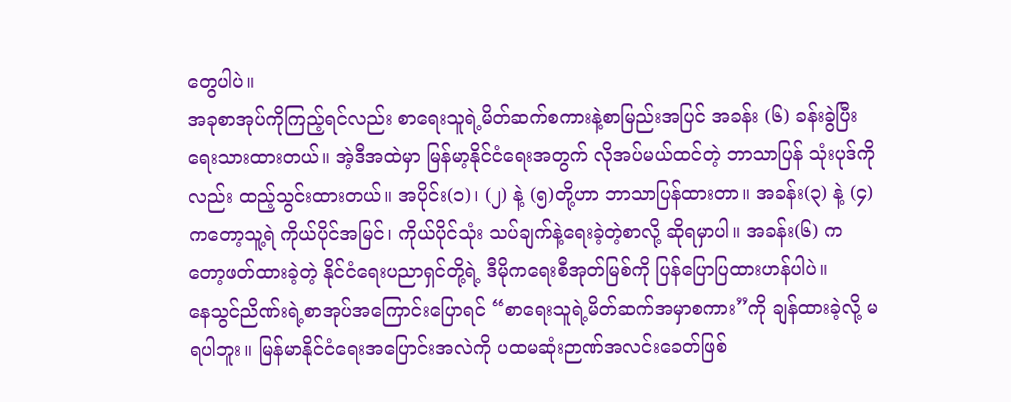တွေပါပဲ။
အခုစာအုပ်ကိုကြည့်ရင်လည်း စာရေးသူရဲ့မိတ်ဆက်စကားနဲ့စာမြည်းအပြင် အခန်း (၆) ခန်းခွဲပြီး ရေးသားထားတယ်။ အဲ့ဒီအထဲမှာ မြန်မာ့နိုင်ငံရေးအတွက် လိုအပ်မယ်ထင်တဲ့ ဘာသာပြန် သုံးပုဒ်ကိုလည်း ထည့်သွင်းထားတယ်။ အပိုင်း(၁)၊ (၂) နဲ့ (၅)တို့ဟာ ဘာသာပြန်ထားတာ။ အခန်း(၃) နဲ့ (၄)ကတော့သူ့ရဲ ကိုယ်ပိုင်အမြင်၊ ကိုယ်ပိုင်သုံး သပ်ချက်နဲ့ရေးခဲ့တဲ့စာလို့ ဆိုရမှာပါ။ အခန်း(၆) ကတော့ဖတ်ထားခဲ့တဲ့ နိုင်ငံရေးပညာရှင်တို့ရဲ့ ဒီမိုကရေးစီအုတ်မြစ်ကို ပြန်ပြောပြထားဟန်ပါပဲ။
နေသွင်ညိဏ်းရဲ့စာအုပ်အကြောင်းပြောရင် “စာရေးသူရဲ့မိတ်ဆက်အမှာစကား”ကို ချန်ထားခဲ့လို့ မရပါဘူး။ မြန်မာနိုင်ငံရေးအပြောင်းအလဲကို ပထမဆုံးဉာဏ်အလင်းခေတ်ဖြစ်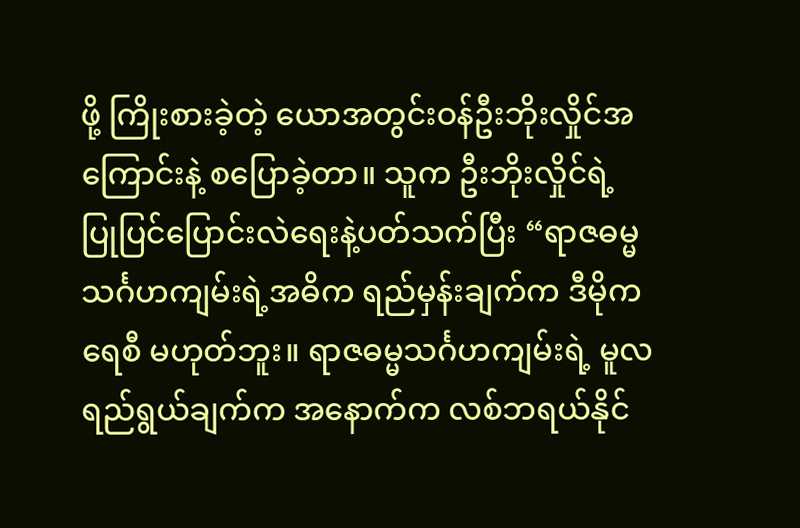ဖို့ ကြိုးစားခဲ့တဲ့ ယောအတွင်းဝန်ဦးဘိုးလှိုင်အကြောင်းနဲ့ စပြောခဲ့တာ။ သူက ဦးဘိုးလှိုင်ရဲ့ ပြုပြင်ပြောင်းလဲရေးနဲ့ပတ်သက်ပြီး “ရာဇဓမ္မသင်္ဂဟကျမ်းရဲ့အဓိက ရည်မှန်းချက်က ဒီမိုကရေစီ မဟုတ်ဘူး။ ရာဇဓမ္မသင်္ဂဟကျမ်းရဲ့ မူလရည်ရွယ်ချက်က အနောက်က လစ်ဘရယ်နိုင်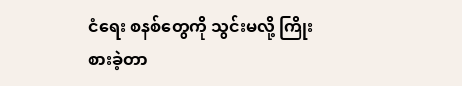ငံရေး စနစ်တွေကို သွင်းမလို့ ကြိုးစားခဲ့တာ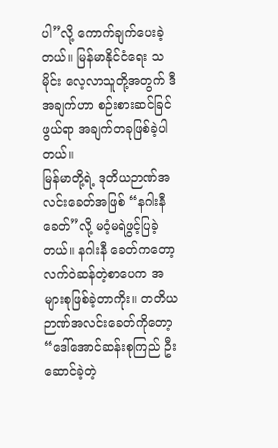ပါ”လို့ ကောက်ချက်ပေးခဲ့တယ်။ မြန်မာနိုင်ငံရေး သမိုင်း လေ့လာသူတို့အတွက် ဒီအချက်ဟာ စဉ်းစားဆင်ခြင်ဖွယ်ရာ အချက်တခုဖြစ်ခဲ့ပါတယ်။
မြန်မာတို့ရဲ့ ဒုတိယဉာဏ်အလင်းခေတ်အဖြစ် “နဂါးနီခေတ်”လို့ မဝံ့မရဲဖွင့်ပြခဲ့တယ်။ နဂါးနီ ခေတ်ကတော့ လက်ဝဲဆန်တဲ့စာပေက အများစုဖြစ်ခဲ့တာကိုး။ တတိယဉာဏ်အလင်းခေတ်ကိုတော့ “ဒေါ်အောင်ဆန်းစုကြည် ဦးဆောင်ခဲ့တဲ့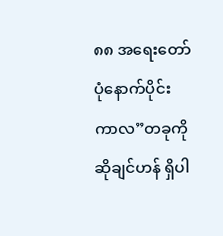၈၈ အရေးတော်ပုံနောက်ပိုင်းကာလ”တခုကို ဆိုချင်ဟန် ရှိပါ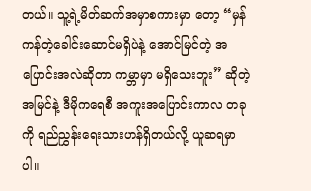တယ်။ သူ့ရဲ့မိတ်ဆက်အမှာစကားမှာ တော့ “မှန်ကန်တဲ့ခေါင်းဆောင်မရှိပဲနဲ့ အောင်မြင်တဲ့ အပြောင်းအလဲဆိုတာ ကမ္ဘာမှာ မရှိသေးဘူး” ဆိုတဲ့အမြင်နဲ့ ဒီမိုကရေစီ အကူးအပြောင်းကာလ တခုကို ရည်ညွှန်းရေးသားဟန်ရှိတယ်လို့ ယူဆရမှာပါ။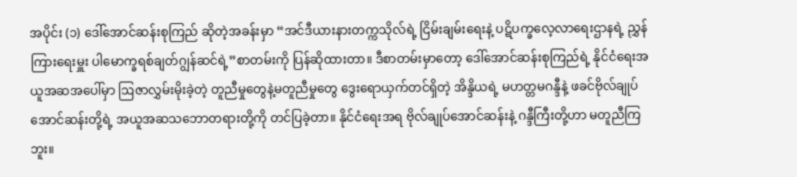အပိုင်း (၁) ဒေါ်အောင်ဆန်းစုကြည် ဆိုတဲ့အခန်းမှာ “အင်ဒီယားနားတက္ကသိုလ်ရဲ့ ငြိမ်းချမ်းရေးနဲ့ ပဋိပက္ခလေ့လာရေးဌာနရဲ့ ညွှန်ကြားရေးမှူး ပါမောက္ခရစ်ချတ်ဂျွန်ဆင်ရဲ့”စာတမ်းကို ပြန်ဆိုထားတာ။ ဒီစာတမ်းမှာတော့ ဒေါ်အောင်ဆန်းစုကြည်ရဲ့ နိုင်ငံရေးအယူအဆအပေါ်မှာ ဩဇာလွှမ်းမိုးခဲ့တဲ့ တူညီမှုတွေနဲ့မတူညီမှုတွေ ဒွေးရောယှက်တင်ရှိတဲ့ အိန္ဒိယရဲ့ မဟတ္တမဂန္ဒီနဲ့ ဖခင်ဗိုလ်ချုပ်အောင်ဆန်းတို့ရဲ့ အယူအဆသဘောတရားတို့ကို တင်ပြခဲ့တာ။ နိုင်ငံရေးအရ ဗိုလ်ချုပ်အောင်ဆန်းနဲ့ ဂန္ဒီကြီးတို့ဟာ မတူညီကြဘူး။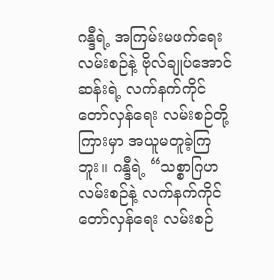ဂန္ဒီရဲ့ အကြမ်းမဖက်ရေးလမ်းစဉ်နဲ့ ဗိုလ်ချုပ်အောင်ဆန်းရဲ့ လက်နက်ကိုင်တော်လှန်ရေး လမ်းစဉ်တို့ကြားမှာ အယူမတူခဲ့ကြဘူး။ ဂန္ဒီရဲ့ “သစ္စာဂြဟလမ်းစဉ်နဲ့ လက်နက်ကိုင်တော်လှန်ရေး လမ်းစဉ်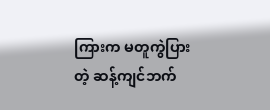ကြားက မတူကွဲပြားတဲ့ ဆန့်ကျင်ဘက်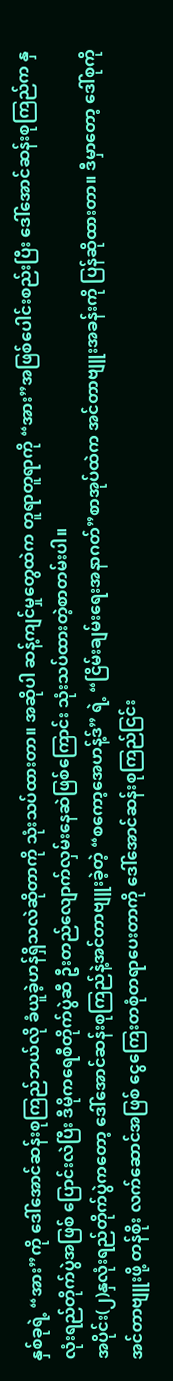နှစ်ခုရဲ့ “အား”ကို ဒေါ်အောင်ဆန်းစုကြည်ဘယ်လို ခံယူခဲ့ဟန်ရှိသလဲဆိုတာကို သုံးသပ်ထားတာ။ အဆိုပါ ဆန့်ကျင်မှုတွေထဲက တူရာတူရာကို “အား”အဖြစ်ပေါင်းစည်းပြီး ဒေါ်အောင်ဆန်းစုကြည်က နှလုံးရည်တိုက်ပွဲအဖြစ် ပြောင်းလဲပြီး ဒီမိုကရေစီတိုက်ပွဲဆီ ဦးတည်လျောက်လှမ်းနေဆဲဖြစ်ကြောင်း သုံးသပ်ထားတဲ့စာတမ်းပါ။
အပိုင်း(၂)နှလုံးရည်တိုက်ပွဲကတော့ ဒေါ်အောင်ဆန်းစုကြည်နဲ့အင်တာဗျူးခဲ့တဲ့ “စကော့အေဟန့်ဒ်” ရဲ့ “ငြိမ်းချမ်းရေးအနာဂတ်”စာအုပ်ထဲက အင်တာဗျူးအခန်းကို ပြန်ဆိုထားတာ။ ဒီမှာတော့ ဒေါ်စုကိုအင်တာဗျူးဖို့ တန်စိုး လက်ဆောင်အဖြစ် ငွေကြေးတစုံတရာပေးတာကို ဒေါ်အောင်ဆန်းစုကြည်ငြင်း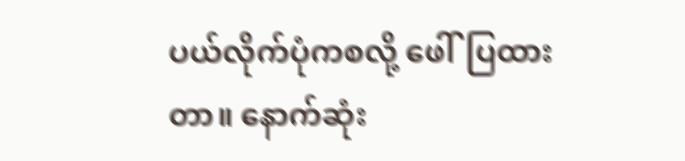ပယ်လိုက်ပုံကစလို့ ဖေါ်ပြထားတာ။ နောက်ဆုံး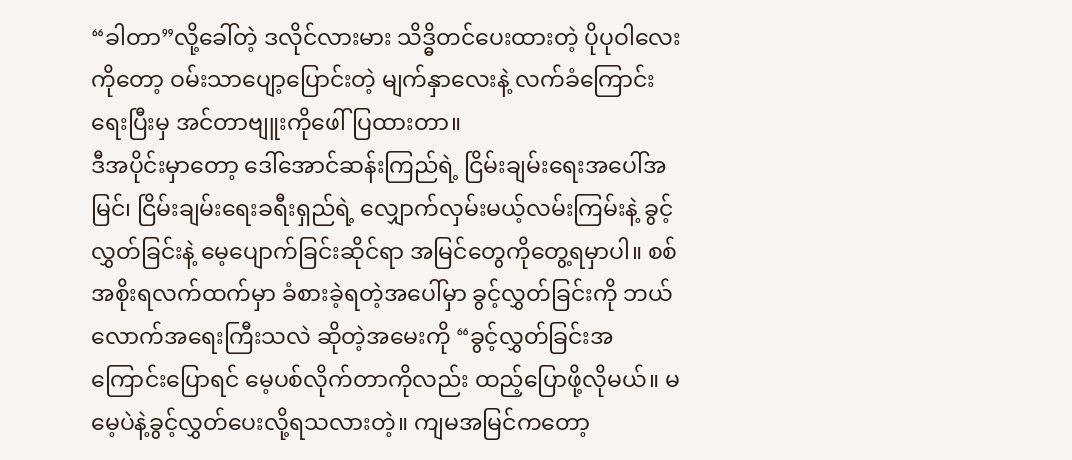“ခါတာ”လို့ခေါ်တဲ့ ဒလိုင်လားမား သိဒ္ဓိတင်ပေးထားတဲ့ ပိုပုဝါလေးကိုတော့ ဝမ်းသာပျော့ပြောင်းတဲ့ မျက်နှာလေးနဲ့ လက်ခံကြောင်းရေးပြီးမှ အင်တာဗျူးကိုဖေါ်ပြထားတာ။
ဒီအပိုင်းမှာတော့ ဒေါ်အောင်ဆန်းကြည်ရဲ့ ငြိမ်းချမ်းရေးအပေါ်အမြင်၊ ငြိမ်းချမ်းရေးခရီးရှည်ရဲ့ လျှောက်လှမ်းမယ့်လမ်းကြမ်းနဲ့ ခွင့်လွှတ်ခြင်းနဲ့ မေ့ပျောက်ခြင်းဆိုင်ရာ အမြင်တွေကိုတွေ့ရမှာပါ။ စစ်အစိုးရလက်ထက်မှာ ခံစားခဲ့ရတဲ့အပေါ်မှာ ခွင့်လွှတ်ခြင်းကို ဘယ်လောက်အရေးကြီးသလဲ ဆိုတဲ့အမေးကို “ခွင့်လွှတ်ခြင်းအကြောင်းပြောရင် မေ့ပစ်လိုက်တာကိုလည်း ထည့်ပြောဖို့လိုမယ်။ မမေ့ပဲနဲ့ခွင့်လွှတ်ပေးလို့ရသလားတဲ့။ ကျမအမြင်ကတော့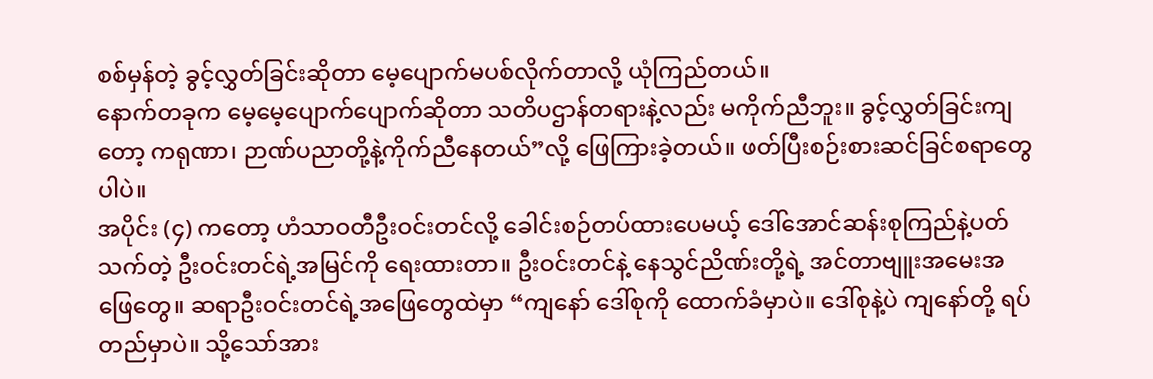စစ်မှန်တဲ့ ခွင့်လွှတ်ခြင်းဆိုတာ မေ့ပျောက်မပစ်လိုက်တာလို့ ယုံကြည်တယ်။
နောက်တခုက မေ့မေ့ပျောက်ပျောက်ဆိုတာ သတိပဌာန်တရားနဲ့လည်း မကိုက်ညီဘူး။ ခွင့်လွှတ်ခြင်းကျတော့ ကရုဏာ၊ ဉာဏ်ပညာတို့နဲ့ကိုက်ညီနေတယ်”လို့ ဖြေကြားခဲ့တယ်။ ဖတ်ပြီးစဉ်းစားဆင်ခြင်စရာတွေပါပဲ။
အပိုင်း (၄) ကတော့ ဟံသာဝတီဦးဝင်းတင်လို့ ခေါင်းစဉ်တပ်ထားပေမယ့် ဒေါ်အောင်ဆန်းစုကြည်နဲ့ပတ်သက်တဲ့ ဦးဝင်းတင်ရဲ့အမြင်ကို ရေးထားတာ။ ဦးဝင်းတင်နဲ့ နေသွင်ညိဏ်းတို့ရဲ့ အင်တာဗျူးအမေးအဖြေတွေ။ ဆရာဦးဝင်းတင်ရဲ့အဖြေတွေထဲမှာ “ကျနော် ဒေါ်စုကို ထောက်ခံမှာပဲ။ ဒေါ်စုနဲ့ပဲ ကျနော်တို့ ရပ်တည်မှာပဲ။ သို့သော်အား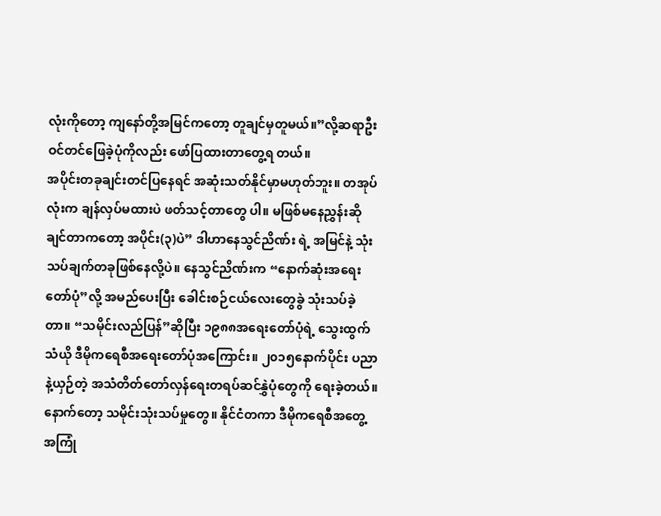လုံးကိုတော့ ကျနော်တို့အမြင်ကတော့ တူချင်မှတူမယ်။”လို့ဆရာဦးဝင်တင်ဖြေခဲ့ပုံကိုလည်း ဖော်ပြထားတာတွေ့ရ တယ်။
အပိုင်းတခုချင်းတင်ပြနေရင် အဆုံးသတ်နိုင်မှာမဟုတ်ဘူး။ တအုပ်လုံးက ချန်လှပ်မထားပဲ ဖတ်သင့်တာတွေ ပါ။ မဖြစ်မနေညွှန်းဆိုချင်တာကတော့ အပိုင်း(၃)ပဲ” ဒါဟာနေသွင်ညိဏ်း ရဲ့ အမြင်နဲ့ သုံးသပ်ချက်တခုဖြစ်နေလို့ပဲ။ နေသွင်ညိဏ်းက “နောက်ဆုံးအရေးတော်ပုံ”လို့ အမည်ပေးပြီး ခေါင်းစဉ်ငယ်လေးတွေခွဲ သုံးသပ်ခဲ့တာ။ “သမိုင်းလည်ပြန်”ဆိုပြီး ၁၉၈၈အရေးတော်ပုံရဲ့ သွေးထွက်သံယို ဒီမိုကရေစီအရေးတော်ပုံအကြောင်း။ ၂၀၁၅နောက်ပိုင်း ပညာနဲ့ယှဉ်တဲ့ အသံတိတ်တော်လှန်ရေးတရပ်ဆင်နွှဲပုံတွေကို ရေးခဲ့တယ်။
နောက်တော့ သမိုင်းသုံးသပ်မှုတွေ။ နိုင်ငံတကာ ဒီမိုကရေစီအတွေ့အကြုံ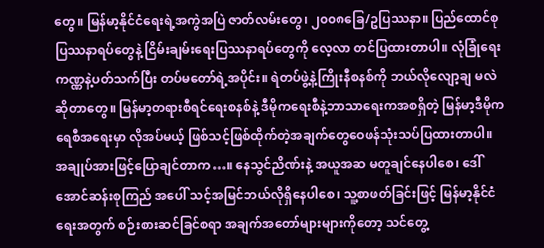တွေ။ မြန်မာ့နိုင်ငံရေးရဲ့အကွဲအပြဲ ဇာတ်လမ်းတွေ၊ ၂၀၀၈ခြေ/ဥပြဿနာ။ ပြည်ထောင်စုပြဿနာရပ်တွေနဲ့ ငြိမ်းချမ်းရေးပြဿနာရပ်တွေကို လေ့လာ တင်ပြထားတာပါ။ လုံခြုံရေးကဏ္ဏနဲ့ပတ်သက်ပြီး တပ်မတော်ရဲ့အပိုင်း။ ရဲတပ်ဖွဲ့နဲ့ကြိုးနီစနစ်ကို ဘယ်လိုလျော့ချ မလဲဆိုတာတွေ။ မြန်မာ့တရားစီရင်ရေးစနစ်နဲ့ ဒီမိုကရေးစီနဲ့ဘာသာရေးကအစရှိတဲ့ မြန်မာ့ဒီမိုကရေစီအရေးမှာ လိုအပ်မယ့် ဖြစ်သင့်ဖြစ်ထိုက်တဲ့အချက်တွေဝေဖန်သုံးသပ်ပြထားတာပါ။
အချုပ်အားဖြင့်ပြောချင်တာက…။ နေသွင်ညိဏ်းနဲ့ အယူအဆ မတူချင်နေပါစေ၊ ဒေါ်အောင်ဆန်းစုကြည် အပေါ် သင့်အမြင်ဘယ်လိုရှိနေပါစေ၊ သူ့စာဖတ်ခြင်းဖြင့် မြန်မာ့နိုင်ငံရေးအတွက် စဉ်းစားဆင်ခြင်စရာ အချက်အတော်များများကိုတော့ သင်တွေ့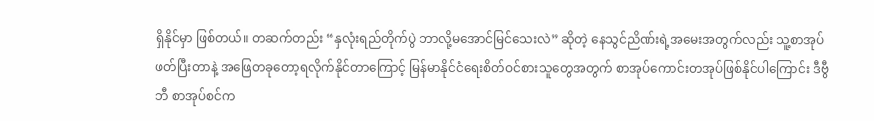ရှိနိုင်မှာ ဖြစ်တယ်။ တဆက်တည်း “နှလုံးရည်တိုက်ပွဲ ဘာလို့မအောင်မြင်သေးလဲ” ဆိုတဲ့ နေသွင်ညိဏ်းရဲ့အမေးအတွက်လည်း သူ့စာအုပ်ဖတ်ပြီးတာနဲ့ အဖြေတခုတော့ရလိုက်နိုင်တာကြောင့် မြန်မာနိုင်ငံရေးစိတ်ဝင်စားသူတွေအတွက် စာအုပ်ကောင်းတအုပ်ဖြစ်နိုင်ပါကြောင်း ဒီဗွီဘီ စာအုပ်စင်က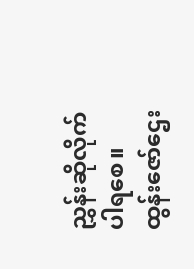ညွှန်းဆိုလိုက်ပါရစေ။
ထွန်းဇော်ဌေး